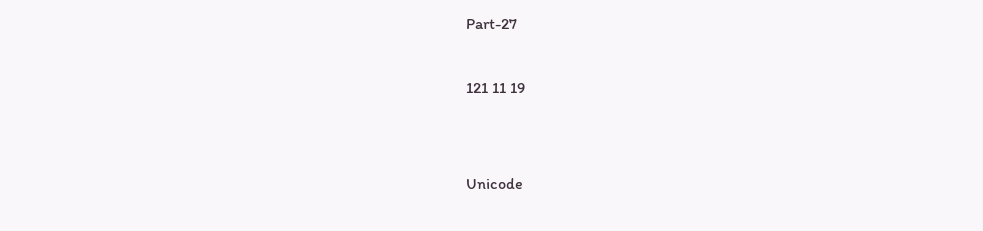Part-27

121 11 19


Unicode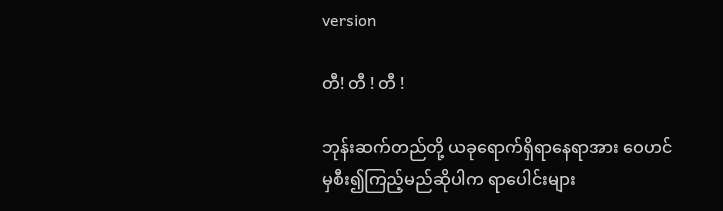version

တီ! တီ ! တီ !

ဘုန်းဆက်တည်တို့ ယခုရောက်ရှိရာနေရာအား ဝေဟင်မှစီး၍ကြည့်မည်ဆိုပါက ရာပေါင်းများ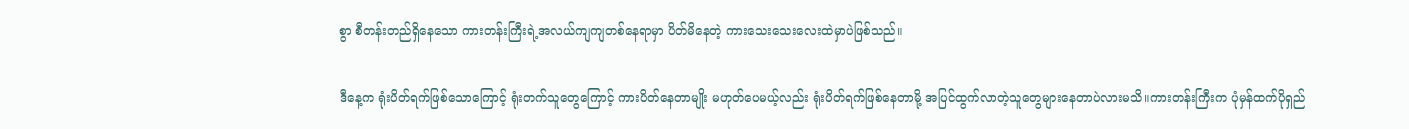စွာ စီတန်းတည်ရှိနေသော ကားတန်းကြီးရဲ့အလယ်ကျကျတစ်နေရာမှာ ပိတ်မိနေတဲ့ ကားသေးသေးလေးထဲမှာပဲဖြစ်သည်။

ဒီနေ့က ရုံးပိတ်ရက်ဖြစ်သောကြောင့် ရုံးတက်သူတွေကြောင့် ကားပိတ်နေတာမျိုး မဟုတ်ပေမယ့်လည်း ရုံးပိတ်ရက်ဖြစ်နေတာမို့ အပြင်ထွက်လာတဲ့သူတွေများနေတာပဲလားမသိ။ကားတန်းကြီးက ပုံမှန်ထက်ပိုရှည်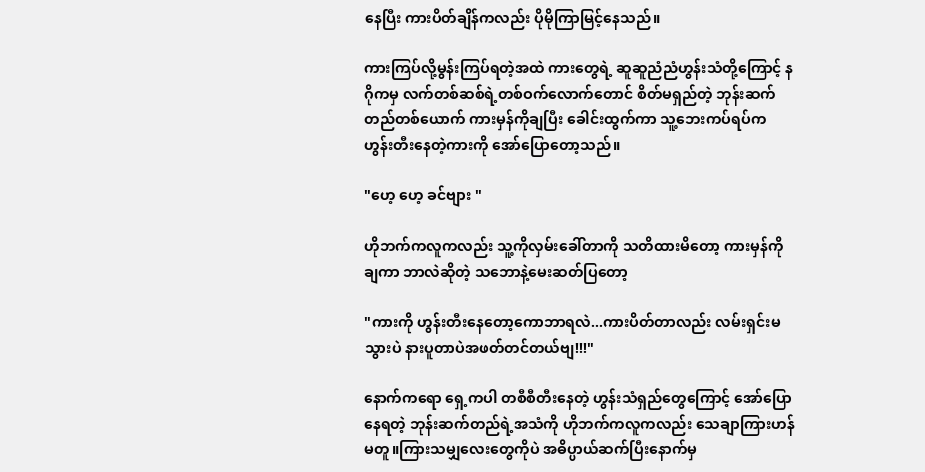နေပြီး ကားပိတ်ချိန်ကလည်း ပိုမိုကြာမြင့်နေသည်။

ကားကြပ်လို့မွန်းကြပ်ရတဲ့အထဲ ကားတွေရဲ့ ဆူဆူညံညံဟွန်းသံတို့ကြောင့် နဂိုကမှ လက်တစ်ဆစ်ရဲ့တစ်ဝက်လောက်တောင် စိတ်မရှည်တဲ့ ဘုန်းဆက်တည်တစ်ယောက် ကားမှန်ကိုချပြီး ခေါင်းထွက်ကာ သူ့ဘေးကပ်ရပ်က ဟွန်းတီးနေတဲ့ကားကို အော်ပြောတော့သည်။

"ဟေ့ ဟေ့ ခင်ဗျား "

ဟိုဘက်ကလူကလည်း သူ့ကိုလှမ်းခေါ်တာကို သတိထားမိတော့ ကားမှန်ကိုချကာ ဘာလဲဆိုတဲ့ သဘောနဲ့မေးဆတ်ပြတော့

"ကားကို ဟွန်းတီးနေတော့ကောဘာရလဲ...ကားပိတ်တာလည်း လမ်းရှင်းမသွားပဲ နားပူတာပဲအဖတ်တင်တယ်ဗျ!!!"

နောက်ကရော ရှေ့ကပါ တစီစီတီးနေတဲ့ ဟွန်းသံရှည်တွေကြောင့် အော်ပြောနေရတဲ့ ဘုန်းဆက်တည်ရဲ့အသံကို ဟိုဘက်ကလူကလည်း သေချာကြားဟန်မတူ။ကြားသမျှလေးတွေကိုပဲ အဓိပ္ပာယ်ဆက်ပြီးနောက်မှ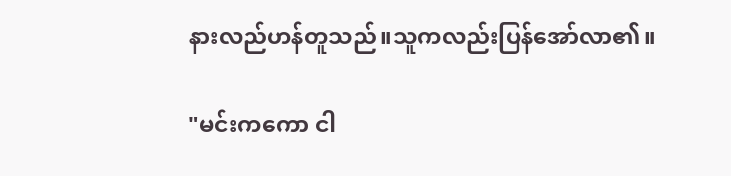နားလည်ဟန်တူသည်။သူကလည်းပြန်အော်လာ၏။

"မင်းကကော ငါ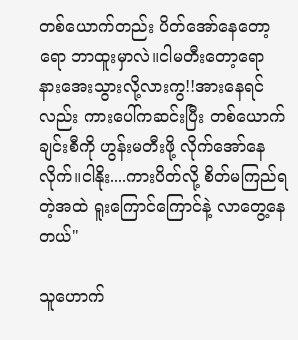တစ်ယောက်တည်း ပိတ်အော်နေတော့ရော ဘာထူးမှာလဲ။ငါမတီးတော့ရော နားအေးသွားလို့လားကွ!!အားနေရင်လည်း ကားပေါ်ကဆင်းပြီး တစ်ယောက်ချင်းစီကို ဟွန်းမတီးဖို့ လိုက်အော်နေလိုက်။ငါနိုး....ကားပိတ်လို့ စိတ်မကြည်ရတဲ့အထဲ ရူးကြောင်ကြောင်နဲ့ လာတွေ့နေတယ်"

သူဟောက်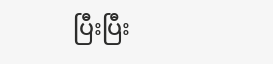ပြီးပြီး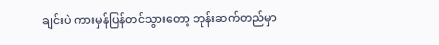ချင်းပဲ ကားမှန်ပြန်တင်သွားတော့ ဘုန်းဆက်တည်မှာ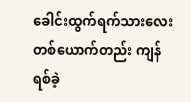ခေါင်းထွက်ရက်သားလေး တစ်ယောက်တည်း ကျန်ရစ်ခဲ့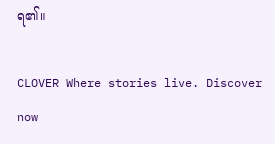ရ၏။

CLOVER Where stories live. Discover now